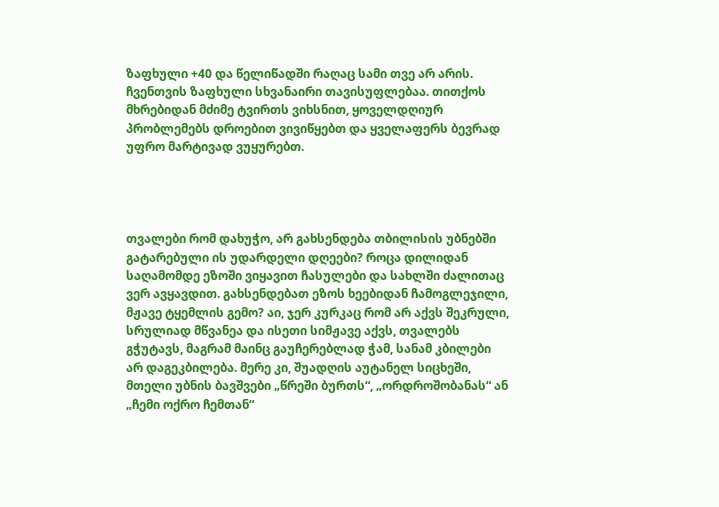ზაფხული +40 და წელიწადში რაღაც სამი თვე არ არის. ჩვენთვის ზაფხული სხვანაირი თავისუფლებაა. თითქოს მხრებიდან მძიმე ტვირთს ვიხსნით, ყოველდღიურ პრობლემებს დროებით ვივიწყებთ და ყველაფერს ბევრად უფრო მარტივად ვუყურებთ.




თვალები რომ დახუჭო, არ გახსენდება თბილისის უბნებში გატარებული ის უდარდელი დღეები? როცა დილიდან საღამომდე ეზოში ვიყავით ჩასულები და სახლში ძალითაც ვერ ავყავდით. გახსენდებათ ეზოს ხეებიდან ჩამოგლეჯილი, მჟავე ტყემლის გემო? აი, ჯერ კურკაც რომ არ აქვს შეკრული, სრულიად მწვანეა და ისეთი სიმჟავე აქვს, თვალებს გჭუტავს, მაგრამ მაინც გაუჩერებლად ჭამ, სანამ კბილები არ დაგეკბილება. მერე კი, შუადღის აუტანელ სიცხეში, მთელი უბნის ბავშვები „წრეში ბურთს“, „ორდროშობანას“ ან „ჩემი ოქრო ჩემთან“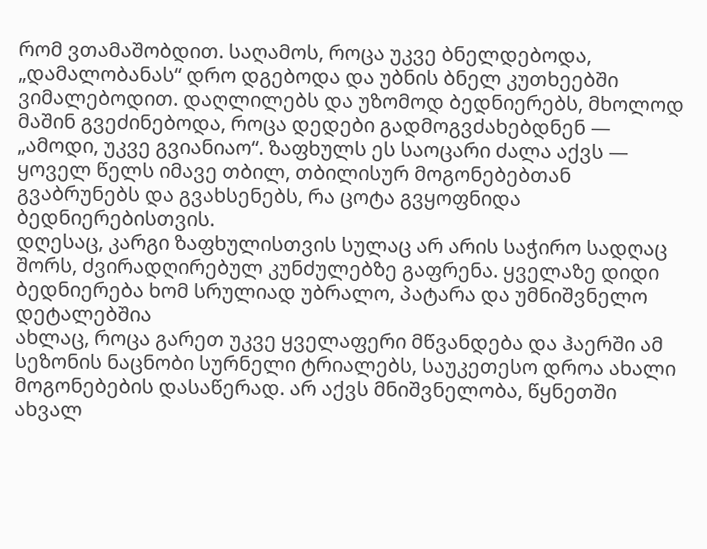რომ ვთამაშობდით. საღამოს, როცა უკვე ბნელდებოდა, „დამალობანას“ დრო დგებოდა და უბნის ბნელ კუთხეებში ვიმალებოდით. დაღლილებს და უზომოდ ბედნიერებს, მხოლოდ მაშინ გვეძინებოდა, როცა დედები გადმოგვძახებდნენ — „ამოდი, უკვე გვიანიაო“. ზაფხულს ეს საოცარი ძალა აქვს — ყოველ წელს იმავე თბილ, თბილისურ მოგონებებთან გვაბრუნებს და გვახსენებს, რა ცოტა გვყოფნიდა ბედნიერებისთვის.
დღესაც, კარგი ზაფხულისთვის სულაც არ არის საჭირო სადღაც შორს, ძვირადღირებულ კუნძულებზე გაფრენა. ყველაზე დიდი ბედნიერება ხომ სრულიად უბრალო, პატარა და უმნიშვნელო დეტალებშია
ახლაც, როცა გარეთ უკვე ყველაფერი მწვანდება და ჰაერში ამ სეზონის ნაცნობი სურნელი ტრიალებს, საუკეთესო დროა ახალი მოგონებების დასაწერად. არ აქვს მნიშვნელობა, წყნეთში ახვალ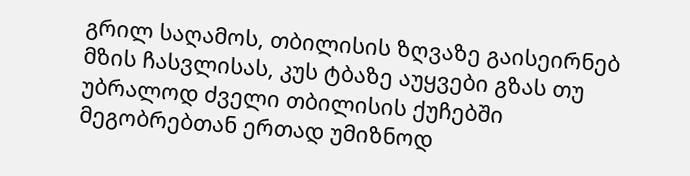გრილ საღამოს, თბილისის ზღვაზე გაისეირნებ მზის ჩასვლისას, კუს ტბაზე აუყვები გზას თუ უბრალოდ ძველი თბილისის ქუჩებში მეგობრებთან ერთად უმიზნოდ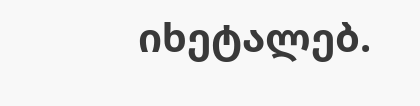იხეტალებ.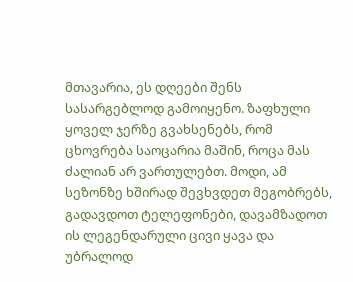მთავარია, ეს დღეები შენს სასარგებლოდ გამოიყენო. ზაფხული ყოველ ჯერზე გვახსენებს, რომ ცხოვრება საოცარია მაშინ, როცა მას ძალიან არ ვართულებთ. მოდი, ამ სეზონზე ხშირად შევხვდეთ მეგობრებს, გადავდოთ ტელეფონები, დავამზადოთ ის ლეგენდარული ცივი ყავა და უბრალოდ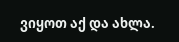ვიყოთ აქ და ახლა.